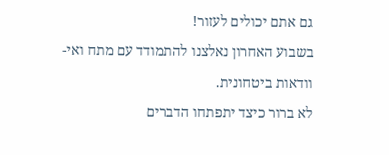גם אתם יכולים לעזור!
בשבוע האחרון נאלצנו להתמודד עם מתח ואי-וודאות ביטחונית.
לא ברור כיצד יתפתחו הדברים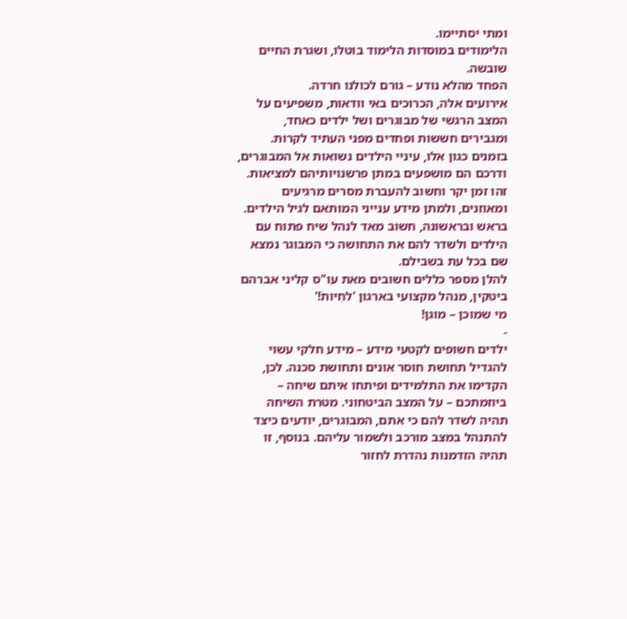ומתי יסתיימו.
הלימודים במוסדות הלימוד בוטלו, ושגרת החיים שובשה.
הפחד מהלא נודע – גורם לכולנו חרדה.
אירועים אלה, הכרוכים באי וודאות, משפיעים על המצב הרגשי של מבוגרים ושל ילדים כאחד, ומגבירים חששות ופחדים מפני העתיד לקרות.
בזמנים כגון אלו, עיניי הילדים נשואות אל המבוגרים, ודרכם הם מושפעים במתן פרשנויותיהם למציאות.
זהו זמן יקר וחשוב להעברת מסרים מרגיעים ומאוזנים, ולמתן מידע ענייני המותאם לגיל הילדים. בראש ובראשונה, חשוב מאד לנהל שיח פתוח עם הילדים ולשדר להם את התחושה כי המבוגר נמצא שם בכל עת בשבילם.
להלן מספר כללים חשובים מאת עו"ס קליני אברהם ביטקין, מנהל מקצועי בארגון 'לחִיותֹ!'
מי שמוכן – מוגן!
-
ילדים חשופים לקטעי מידע – מידע חלקי עשוי להגדיל תחושת חוסר אונים ותחושת סכנה. לכן, הקדימו את התלמידים ופיתחו איתם שיחה – ביוזמתכם – על המצב הביטחוני. מטרת השיחה תהיה לשדר להם כי אתם, המבוגרים, יודעים כיצד להתנהל במצב מורכב ולשמור עליהם. בנוסף, זו תהיה הזדמנות נהדרת לחזור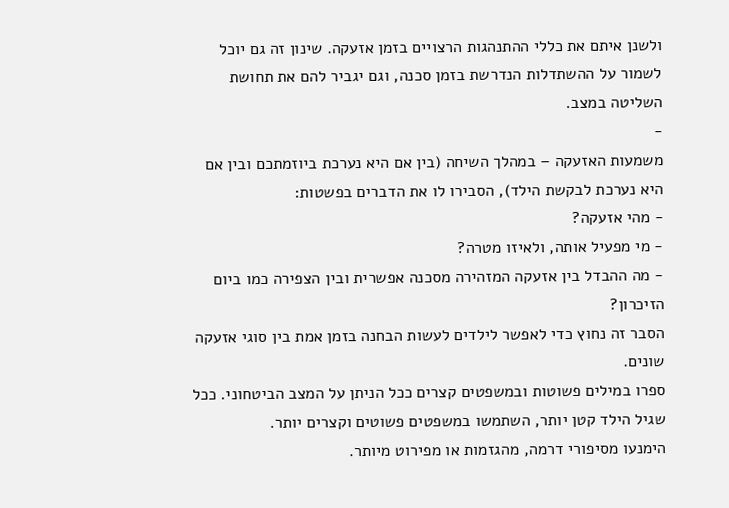ולשנן איתם את כללי ההתנהגות הרצויים בזמן אזעקה. שינון זה גם יוכל לשמור על ההשתדלות הנדרשת בזמן סכנה, וגם יגביר להם את תחושת השליטה במצב.
-
משמעות האזעקה – במהלך השיחה (בין אם היא נערכת ביוזמתכם ובין אם היא נערכת לבקשת הילד), הסבירו לו את הדברים בפשטות:
- מהי אזעקה?
- מי מפעיל אותה, ולאיזו מטרה?
- מה ההבדל בין אזעקה המזהירה מסכנה אפשרית ובין הצפירה כמו ביום הזיכרון?
הסבר זה נחוץ כדי לאפשר לילדים לעשות הבחנה בזמן אמת בין סוגי אזעקה שונים.
ספרו במילים פשוטות ובמשפטים קצרים ככל הניתן על המצב הביטחוני. ככל שגיל הילד קטן יותר, השתמשו במשפטים פשוטים וקצרים יותר.
הימנעו מסיפורי דרמה, מהגזמות או מפירוט מיותר.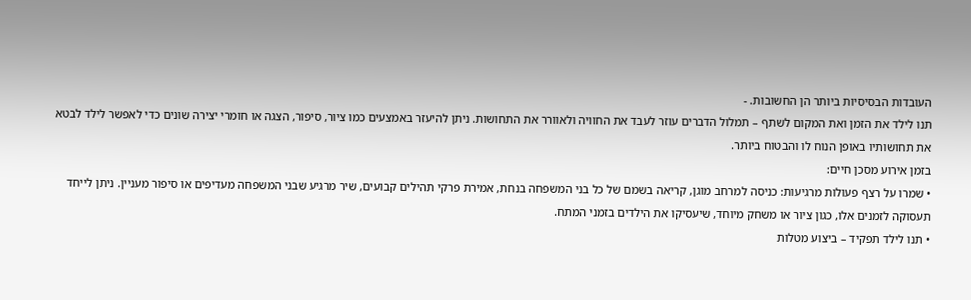העובדות הבסיסיות ביותר הן החשובות. -
תנו לילד את הזמן ואת המקום לשתף – תמלול הדברים עוזר לעבד את החוויה ולאוורר את התחושות. ניתן להיעזר באמצעים כמו ציור, סיפור, הצגה או חומרי יצירה שונים כדי לאפשר לילד לבטא את תחושותיו באופן הנוח לו והבטוח ביותר.
בזמן אירוע מסכן חיים:
• שמרו על רצף פעולות מרגיעות: כניסה למרחב מוגן, קריאה בשמם של כל בני המשפחה בנחת, אמירת פרקי תהילים קבועים, שיר מרגיע שבני המשפחה מעדיפים או סיפור מעניין. ניתן לייחד תעסוקה לזמנים אלו, כגון ציור או משחק מיוחד, שיעסיקו את הילדים בזמני המתח.
• תנו לילד תפקיד – ביצוע מטלות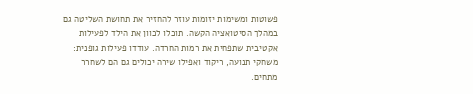פשוטות ומשימות יזומות עוזר להחזיר את תחושת השליטה גם במהלך הסיטואציה הקשה. תוכלו לכוון את הילד לפעילות אקטיבית שתפחית את רמות החרדה. עודדו פעילות גופנית: משחקי תנועה, ריקוד ואפילו שירה יכולים גם הם לשחרר מתחים.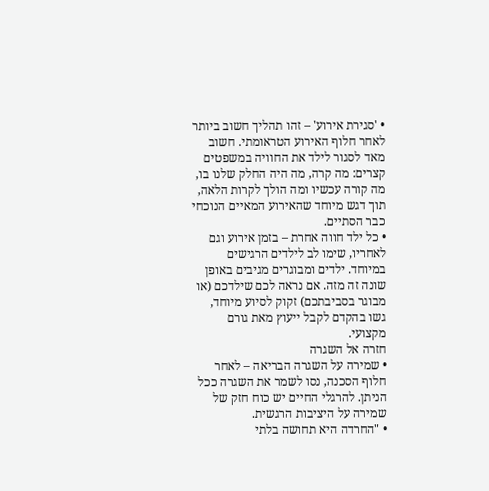• 'סגירת אירוע' – זהו תהליך חשוב ביותר לאחר חלוף האירוע הטראומתי. חשוב מאד לסגור לילד את החוויה במשפטים קצרים: מה קרה, מה היה החלק שלנו בו, מה קורה עכשיו ומה הולך לקרות הלאה, תוך דגש מיוחד שהאירוע המאיים הנוכחי כבר הסתיים.
• כל ילד חווה אחרת – בזמן אירוע וגם לאחריו, שימו לב לילדים הרגישים במיוחד. ילדים ומבוגרים מגיבים באופן שונה זה מזה. אם נראה לכם שילדכם (או מבוגר בסביבתכם) זקוק לסיוע מיוחד, גשו בהקדם לקבל ייעוץ מאת גורם מקצועי.
חזרה אל השגרה
• שמירה על השגרה הבריאה – לאחר חלוף הסכנה, נסו לשמר את השגרה ככל הניתן. להרגלי החיים יש כוח חזק של שמירה על היציבות הרגשית.
• "החרדה היא תחושה בלתי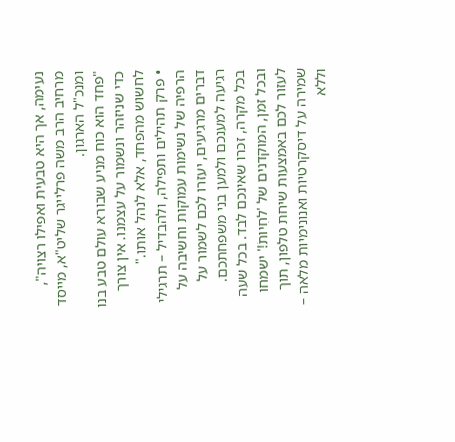נעימה, אך היא טבעית ואפילו רצויה", מרחיב הרב משה פרלייגר שליט"א, מייסד ומנכ"ל הארגון.
"פחד הוא כוח מניע שבורא עולם טבע בנו כדי שניזהר ונשמור על עצמנו. אין צורך לחשוש מהפחד, אלא לנהל אותו."
• פרק תהילים ותפילה, ולהבדיל – תרגילי הרפיה של נשימות עמוקות וחשיבה על דברים מרגיעים, יעזרו לכם לשמור על רגיעה למענכם ולמען בני משפחתכם.
בכל מקרה, זכרו שאינכם לבד. בכל שעה ובכל זמן, המוקדנים של 'לחִיותֹ!' ישמחו לעזור לכם באמצעות שיחת טלפון, תוך שמירה על דיסקרטיות ואנונימיות מלאה – וללא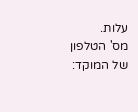עלות.
מס' הטלפון של המוקד: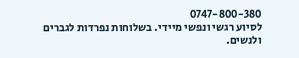0747-800-380
לסיוע רגשי ונפשי מיידי. בשלוחות נפרדות לגברים ולנשים.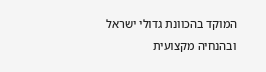המוקד בהכוונת גדולי ישראל ובהנחיה מקצועית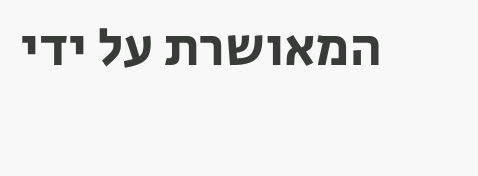המאושרת על ידי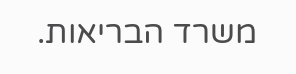משרד הבריאות.